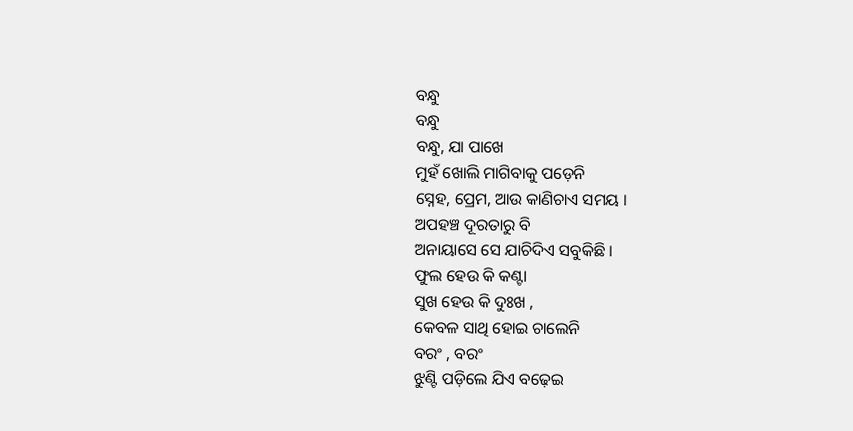ବନ୍ଧୁ
ବନ୍ଧୁ
ବନ୍ଧୁ, ଯା ପାଖେ
ମୁହଁ ଖୋଲି ମାଗିବାକୁ ପଡ଼େନି
ସ୍ନେହ, ପ୍ରେମ, ଆଉ କାଣିଚାଏ ସମୟ ।
ଅପହଞ୍ଚ ଦୂରତାରୁ ବି
ଅନାୟାସେ ସେ ଯାଚିଦିଏ ସବୁକିଛି ।
ଫୁଲ ହେଉ କି କଣ୍ଟା
ସୁଖ ହେଉ କି ଦୁଃଖ ,
କେବଳ ସାଥି ହୋଇ ଚାଲେନି
ବରଂ , ବରଂ
ଝୁଣ୍ଟି ପଡ଼ିଲେ ଯିଏ ବଢ଼େଇ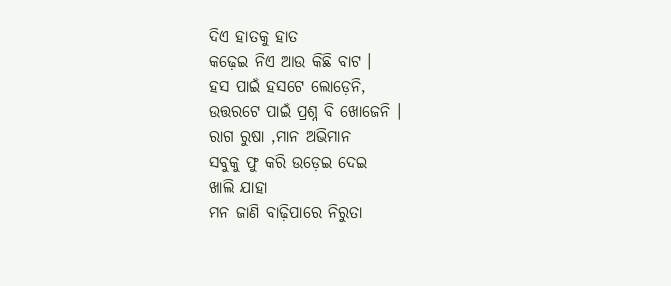ଦିଏ ହାତକୁ ହାତ
କଢ଼େଇ ନିଏ ଆଉ କିଛି ବାଟ ।
ହସ ପାଇଁ ହସଟେ ଲୋଡ଼େନି,
ଉତ୍ତରଟେ ପାଇଁ ପ୍ରଶ୍ନ ବି ଖୋଜେନି ।
ରାଗ ରୁଷା ,ମାନ ଅଭିମାନ
ସବୁକୁ ଫୁ କରି ଉଡ଼େଇ ଦେଇ
ଖାଲି ଯାହା
ମନ ଜାଣି ବାଢ଼ିପାରେ ନିରୁତା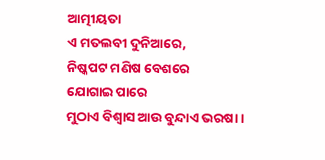ଆତ୍ମୀୟତା
ଏ ମତଲବୀ ଦୁନିଆରେ,
ନିଷ୍କପଟ ମଣିଷ ବେଶରେ
ଯୋଗାଇ ପାରେ
ମୁଠାଏ ବିଶ୍ବାସ ଆଉ ବୁନ୍ଦାଏ ଭରଷା ।